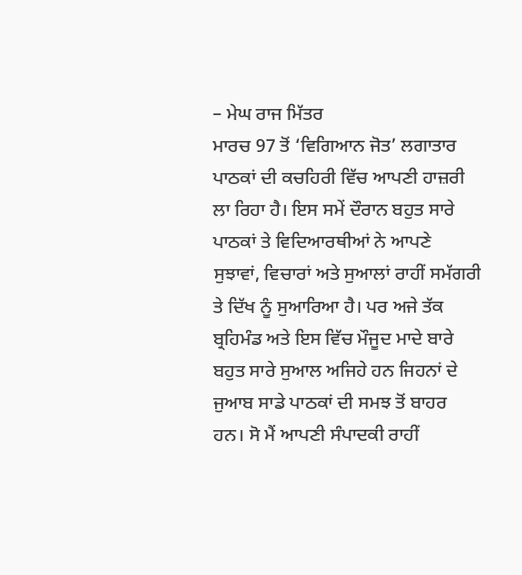– ਮੇਘ ਰਾਜ ਮਿੱਤਰ
ਮਾਰਚ 97 ਤੋਂ ‘ਵਿਗਿਆਨ ਜੋਤ’ ਲਗਾਤਾਰ ਪਾਠਕਾਂ ਦੀ ਕਚਹਿਰੀ ਵਿੱਚ ਆਪਣੀ ਹਾਜ਼ਰੀ ਲਾ ਰਿਹਾ ਹੈ। ਇਸ ਸਮੇਂ ਦੌਰਾਨ ਬਹੁਤ ਸਾਰੇ ਪਾਠਕਾਂ ਤੇ ਵਿਦਿਆਰਥੀਆਂ ਨੇ ਆਪਣੇ ਸੁਝਾਵਾਂ, ਵਿਚਾਰਾਂ ਅਤੇ ਸੁਆਲਾਂ ਰਾਹੀਂ ਸਮੱਗਰੀ ਤੇ ਦਿੱਖ ਨੂੰ ਸੁਆਰਿਆ ਹੈ। ਪਰ ਅਜੇ ਤੱਕ ਬ੍ਰਹਿਮੰਡ ਅਤੇ ਇਸ ਵਿੱਚ ਮੌਜੂਦ ਮਾਦੇ ਬਾਰੇ ਬਹੁਤ ਸਾਰੇ ਸੁਆਲ ਅਜਿਹੇ ਹਨ ਜਿਹਨਾਂ ਦੇ ਜੁਆਬ ਸਾਡੇ ਪਾਠਕਾਂ ਦੀ ਸਮਝ ਤੋਂ ਬਾਹਰ ਹਨ। ਸੋ ਮੈਂ ਆਪਣੀ ਸੰਪਾਦਕੀ ਰਾਹੀਂ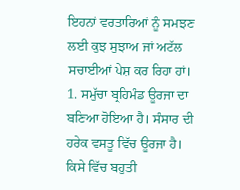ਇਹਨਾਂ ਵਰਤਾਰਿਆਂ ਨੂੰ ਸਮਝਣ ਲਈ ਕੁਝ ਸੁਝਾਅ ਜਾਂ ਅਟੱਲ ਸਚਾਈਆਂ ਪੇਸ਼ ਕਰ ਰਿਹਾ ਹਾਂ।
1. ਸਮੁੱਚਾ ਬ੍ਰਹਿਮੰਡ ਊਰਜਾ ਦਾ ਬਣਿਆ ਹੋਇਆ ਹੈ। ਸੰਸਾਰ ਦੀ ਹਰੇਕ ਵਸਤੂ ਵਿੱਚ ਊਰਜਾ ਹੈ। ਕਿਸੇ ਵਿੱਚ ਬਹੁਤੀ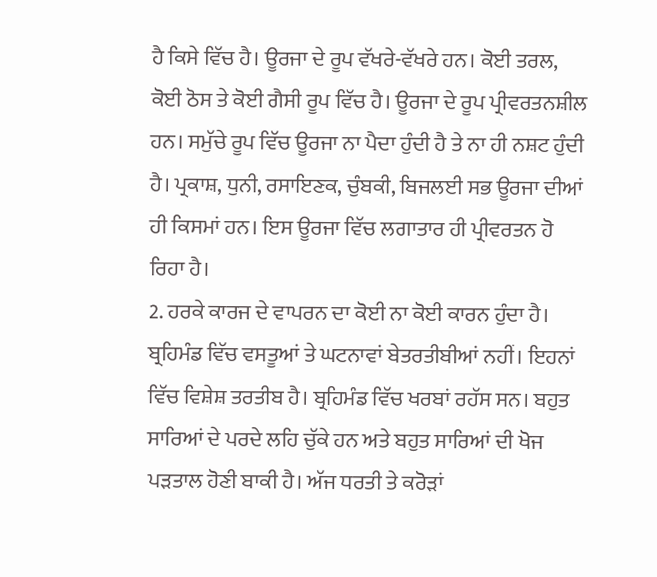ਹੈ ਕਿਸੇ ਵਿੱਚ ਹੈ। ਊਰਜਾ ਦੇ ਰੂਪ ਵੱਖਰੇ-ਵੱਖਰੇ ਹਨ। ਕੋਈ ਤਰਲ, ਕੋਈ ਠੋਸ ਤੇ ਕੋਈ ਗੈਸੀ ਰੂਪ ਵਿੱਚ ਹੈ। ਊਰਜਾ ਦੇ ਰੂਪ ਪ੍ਰੀਵਰਤਨਸ਼ੀਲ ਹਨ। ਸਮੁੱਚੇ ਰੂਪ ਵਿੱਚ ਊਰਜਾ ਨਾ ਪੈਦਾ ਹੁੰਦੀ ਹੈ ਤੇ ਨਾ ਹੀ ਨਸ਼ਟ ਹੁੰਦੀ ਹੈ। ਪ੍ਰਕਾਸ਼, ਧੁਨੀ, ਰਸਾਇਣਕ, ਚੁੰਬਕੀ, ਬਿਜਲਈ ਸਭ ਊਰਜਾ ਦੀਆਂ ਹੀ ਕਿਸਮਾਂ ਹਨ। ਇਸ ਊਰਜਾ ਵਿੱਚ ਲਗਾਤਾਰ ਹੀ ਪ੍ਰੀਵਰਤਨ ਹੋ ਰਿਹਾ ਹੈ।
2. ਹਰਕੇ ਕਾਰਜ ਦੇ ਵਾਪਰਨ ਦਾ ਕੋਈ ਨਾ ਕੋਈ ਕਾਰਨ ਹੁੰਦਾ ਹੈ। ਬ੍ਰਹਿਮੰਡ ਵਿੱਚ ਵਸਤੂਆਂ ਤੇ ਘਟਨਾਵਾਂ ਬੇਤਰਤੀਬੀਆਂ ਨਹੀਂ। ਇਹਨਾਂ ਵਿੱਚ ਵਿਸ਼ੇਸ਼ ਤਰਤੀਬ ਹੈ। ਬ੍ਰਹਿਮੰਡ ਵਿੱਚ ਖਰਬਾਂ ਰਹੱਸ ਸਨ। ਬਹੁਤ ਸਾਰਿਆਂ ਦੇ ਪਰਦੇ ਲਹਿ ਚੁੱਕੇ ਹਨ ਅਤੇ ਬਹੁਤ ਸਾਰਿਆਂ ਦੀ ਖੋਜ ਪੜਤਾਲ ਹੋਣੀ ਬਾਕੀ ਹੈ। ਅੱਜ ਧਰਤੀ ਤੇ ਕਰੋੜਾਂ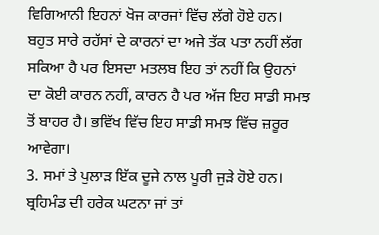ਵਿਗਿਆਨੀ ਇਹਨਾਂ ਖੋਜ ਕਾਰਜਾਂ ਵਿੱਚ ਲੱਗੇ ਹੋਏ ਹਨ। ਬਹੁਤ ਸਾਰੇ ਰਹੱਸਾਂ ਦੇ ਕਾਰਨਾਂ ਦਾ ਅਜੇ ਤੱਕ ਪਤਾ ਨਹੀਂ ਲੱਗ ਸਕਿਆ ਹੈ ਪਰ ਇਸਦਾ ਮਤਲਬ ਇਹ ਤਾਂ ਨਹੀਂ ਕਿ ਉਹਨਾਂ ਦਾ ਕੋਈ ਕਾਰਨ ਨਹੀਂ, ਕਾਰਨ ਹੈ ਪਰ ਅੱਜ ਇਹ ਸਾਡੀ ਸਮਝ ਤੋਂ ਬਾਹਰ ਹੈ। ਭਵਿੱਖ ਵਿੱਚ ਇਹ ਸਾਡੀ ਸਮਝ ਵਿੱਚ ਜ਼ਰੂਰ ਆਵੇਗਾ।
3. ਸਮਾਂ ਤੇ ਪੁਲਾੜ ਇੱਕ ਦੂਜੇ ਨਾਲ ਪੂਰੀ ਜੁੜੇ ਹੋਏ ਹਨ। ਬ੍ਰਹਿਮੰਡ ਦੀ ਹਰੇਕ ਘਟਨਾ ਜਾਂ ਤਾਂ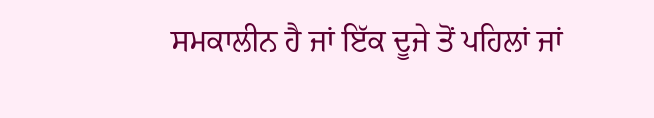ਸਮਕਾਲੀਨ ਹੈ ਜਾਂ ਇੱਕ ਦੂਜੇ ਤੋਂ ਪਹਿਲਾਂ ਜਾਂ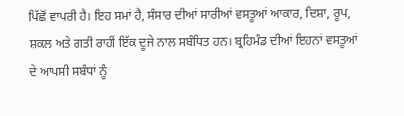ਪਿੱਛੋਂ ਵਾਪਰੀ ਹੈ। ਇਹ ਸਮਾਂ ਹੈ, ਸੰਸਾਰ ਦੀਆਂ ਸਾਰੀਆਂ ਵਸਤੂਆਂ ਆਕਾਰ, ਦਿਸ਼ਾ, ਰੂਪ, ਸ਼ਕਲ ਅਤੇ ਗਤੀ ਰਾਹੀਂ ਇੱਕ ਦੂਜੇ ਨਾਲ ਸਬੰਧਿਤ ਹਨ। ਬ੍ਰਹਿਮੰਡ ਦੀਆਂ ਇਹਨਾਂ ਵਸਤੂਆਂ ਦੇ ਆਪਸੀ ਸਬੰਧਾਂ ਨੂੰ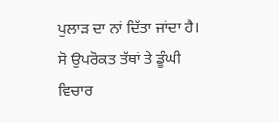ਪੁਲਾੜ ਦਾ ਨਾਂ ਦਿੱਤਾ ਜਾਂਦਾ ਹੈ।
ਸੋ ਉਪਰੋਕਤ ਤੱਥਾਂ ਤੇ ਡੂੰਘੀ ਵਿਚਾਰ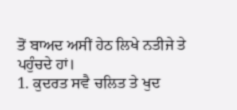ਤੋਂ ਬਾਅਦ ਅਸੀਂ ਹੇਠ ਲਿਖੇ ਨਤੀਜੇ ਤੇ ਪਹੁੰਚਦੇ ਹਾਂ।
1. ਕੁਦਰਤ ਸਵੈ ਚਲਿਤ ਤੇ ਖੁਦ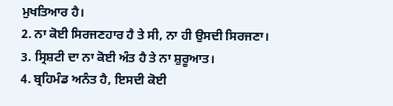ਮੁਖਤਿਆਰ ਹੈ।
2. ਨਾ ਕੋਈ ਸਿਰਜਣਹਾਰ ਹੈ ਤੇ ਸੀ, ਨਾ ਹੀ ਉਸਦੀ ਸਿਰਜਣਾ।
3. ਸ੍ਰਿਸ਼ਟੀ ਦਾ ਨਾ ਕੋਈ ਅੰਤ ਹੈ ਤੇ ਨਾ ਸ਼ੁਰੂਆਤ।
4. ਬ੍ਰਹਿਮੰਡ ਅਨੰਤ ਹੈ, ਇਸਦੀ ਕੋਈ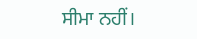ਸੀਮਾ ਨਹੀਂ।